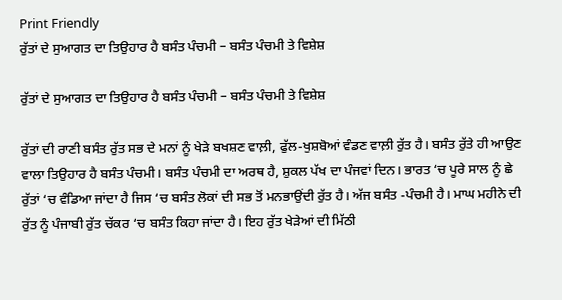Print Friendly
ਰੁੱਤਾਂ ਦੇ ਸੁਆਗਤ ਦਾ ਤਿਉਹਾਰ ਹੈ ਬਸੰਤ ਪੰਚਮੀ – ਬਸੰਤ ਪੰਚਮੀ ਤੇ ਵਿਸ਼ੇਸ਼

ਰੁੱਤਾਂ ਦੇ ਸੁਆਗਤ ਦਾ ਤਿਉਹਾਰ ਹੈ ਬਸੰਤ ਪੰਚਮੀ – ਬਸੰਤ ਪੰਚਮੀ ਤੇ ਵਿਸ਼ੇਸ਼

ਰੁੱਤਾਂ ਦੀ ਰਾਣੀ ਬਸੰਤ ਰੁੱਤ ਸਭ ਦੇ ਮਨਾਂ ਨੂੰ ਖੇੜੇ ਬਖਸ਼ਣ ਵਾਲ਼ੀ, ਫੁੱਲ-ਖੁਸ਼ਬੋਆਂ ਵੰਡਣ ਵਾਲ਼ੀ ਰੁੱਤ ਹੈ। ਬਸੰਤ ਰੁੱਤੇ ਹੀ ਆਉਣ ਵਾਲਾ ਤਿਉਹਾਰ ਹੈ ਬਸੰਤ ਪੰਚਮੀ। ਬਸੰਤ ਪੰਚਮੀ ਦਾ ਅਰਥ ਹੈ, ਸ਼ੁਕਲ ਪੱਖ ਦਾ ਪੰਜਵਾਂ ਦਿਨ। ਭਾਰਤ ‘ਚ ਪੂਰੇ ਸਾਲ ਨੂੰ ਛੇ ਰੁੱਤਾਂ ‘ਚ ਵੰਡਿਆ ਜਾਂਦਾ ਹੈ ਜਿਸ ‘ਚ ਬਸੰਤ ਲੋਕਾਂ ਦੀ ਸਭ ਤੋਂ ਮਨਭਾਉਂਦੀ ਰੁੱਤ ਹੈ। ਅੱਜ ਬਸੰਤ -ਪੰਚਮੀ ਹੈ। ਮਾਘ ਮਹੀਨੇ ਦੀ ਰੁੱਤ ਨੂੰ ਪੰਜਾਬੀ ਰੁੱਤ ਚੱਕਰ ‘ਚ ਬਸੰਤ ਕਿਹਾ ਜਾਂਦਾ ਹੈ। ਇਹ ਰੁੱਤ ਖੇੜੇਆਂ ਦੀ ਮਿੱਠੀ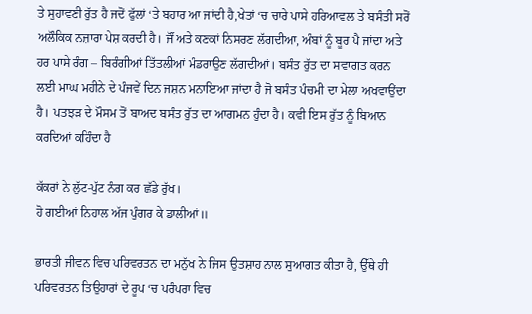ਤੇ ਸੁਹਾਵਣੀ ਰੁੱਤ ਹੈ ਜਦੋਂ ਫੁੱਲਾਂ ‘ਤੇ ਬਹਾਰ ਆ ਜਾਂਦੀ ਹੈ,ਖੇਤਾਂ ‘ਚ ਚਾਰੇ ਪਾਸੇ ਹਰਿਆਵਲ ਤੇ ਬਸੰਤੀ ਸਰੋਂ ਅਲੌਕਿਕ ਨਜ਼ਾਰਾ ਪੇਸ਼ ਕਰਦੀ ਹੈ। ਜੌਂ ਅਤੇ ਕਣਕਾਂ ਨਿਸਰਣ ਲੱਗਦੀਆ, ਅੰਬਾਂ ਨੂੰ ਬੂਰ ਪੈ ਜਾਂਦਾ ਅਤੇ ਹਰ ਪਾਸੇ ਰੰਗ – ਬਿਰੰਗੀਆਂ ਤਿੱਤਲੀਆਂ ਮੰਡਰਾਉਣ ਲੱਗਦੀਆਂ। ਬਸੰਤ ਰੁੱਤ ਦਾ ਸਵਾਗਤ ਕਰਨ ਲਈ ਮਾਘ ਮਹੀਨੇ ਦੇ ਪੰਜਵੇਂ ਦਿਨ ਜਸ਼ਨ ਮਨਾਇਆ ਜਾਂਦਾ ਹੈ ਜੋ ਬਸੰਤ ਪੰਚਮੀ ਦਾ ਮੇਲਾ ਅਖਵਾਉਂਦਾ ਹੈ। ਪਤਝੜ ਦੇ ਮੌਸਮ ਤੋਂ ਬਾਅਦ ਬਸੰਤ ਰੁੱਤ ਦਾ ਆਗਮਨ ਹੁੰਦਾ ਹੈ। ਕਵੀ ਇਸ ਰੁੱਤ ਨੂੰ ਬਿਆਨ ਕਰਦਿਆਂ ਕਹਿੰਦਾ ਹੈ

ਕੱਕਰਾਂ ਨੇ ਲੁੱਟ-ਪੁੱਟ ਨੰਗ ਕਰ ਛੱਡੇ ਰੁੱਖ।
ਹੋ ਗਈਆਂ ਨਿਹਾਲ ਅੱਜ ਪੁੰਗਰ ਕੇ ਡਾਲੀਆਂ॥

ਭਾਰਤੀ ਜੀਵਨ ਵਿਚ ਪਰਿਵਰਤਨ ਦਾ ਮਨੁੱਖ ਨੇ ਜਿਸ ਉਤਸ਼ਾਹ ਨਾਲ ਸੁਆਗਤ ਕੀਤਾ ਹੈ, ਉੱਥੇ ਹੀ ਪਰਿਵਰਤਨ ਤਿਉਹਾਰਾਂ ਦੇ ਰੂਪ ‘ਚ ਪਰੰਪਰਾ ਵਿਚ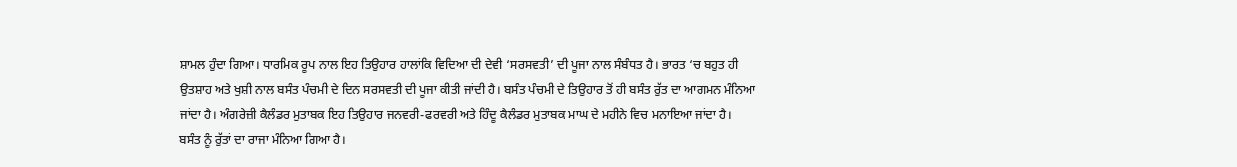ਸ਼ਾਮਲ ਹੁੰਦਾ ਗਿਆ। ਧਾਰਮਿਕ ਰੂਪ ਨਾਲ ਇਹ ਤਿਉਹਾਰ ਹਾਲਾਂਕਿ ਵਿਦਿਆ ਦੀ ਦੇਵੀ ‘ਸਰਸਵਤੀ’ ਦੀ ਪੂਜਾ ਨਾਲ ਸੰਬੰਧਤ ਹੈ। ਭਾਰਤ ‘ਚ ਬਹੁਤ ਹੀ ਉਤਸ਼ਾਹ ਅਤੇ ਖੁਸ਼ੀ ਨਾਲ ਬਸੰਤ ਪੰਚਮੀ ਦੇ ਦਿਨ ਸਰਸਵਤੀ ਦੀ ਪੂਜਾ ਕੀਤੀ ਜਾਂਦੀ ਹੈ। ਬਸੰਤ ਪੰਚਮੀ ਦੇ ਤਿਉਹਾਰ ਤੋਂ ਹੀ ਬਸੰਤ ਰੁੱਤ ਦਾ ਆਗਮਨ ਮੰਨਿਆ ਜਾਂਦਾ ਹੈ। ਅੰਗਰੇਜ਼ੀ ਕੈਲੰਡਰ ਮੁਤਾਬਕ ਇਹ ਤਿਉਹਾਰ ਜਨਵਰੀ-ਫਰਵਰੀ ਅਤੇ ਹਿੰਦੂ ਕੈਲੰਡਰ ਮੁਤਾਬਕ ਮਾਘ ਦੇ ਮਹੀਨੇ ਵਿਚ ਮਨਾਇਆ ਜਾਂਦਾ ਹੈ।
ਬਸੰਤ ਨੂੰ ਰੁੱਤਾਂ ਦਾ ਰਾਜਾ ਮੰਨਿਆ ਗਿਆ ਹੈ।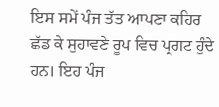ਇਸ ਸਮੇਂ ਪੰਜ ਤੱਤ ਆਪਣਾ ਕਹਿਰ ਛੱਡ ਕੇ ਸੁਹਾਵਣੇ ਰੂਪ ਵਿਚ ਪ੍ਰਗਟ ਹੁੰਦੇ ਹਨ। ਇਹ ਪੰਜ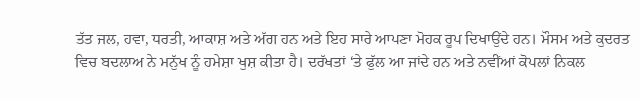ਤੱਤ ਜਲ, ਹਵਾ, ਧਰਤੀ, ਆਕਾਸ਼ ਅਤੇ ਅੱਗ ਹਨ ਅਤੇ ਇਹ ਸਾਰੇ ਆਪਣਾ ਮੋਹਕ ਰੂਪ ਦਿਖਾਉਂਦੇ ਹਨ। ਮੌਸਮ ਅਤੇ ਕੁਦਰਤ ਵਿਚ ਬਦਲਾਅ ਨੇ ਮਨੁੱਖ ਨੂੰ ਹਮੇਸ਼ਾ ਖੁਸ਼ ਕੀਤਾ ਹੈ। ਦਰੱਖਤਾਂ ‘ਤੇ ਫੁੱਲ ਆ ਜਾਂਦੇ ਹਨ ਅਤੇ ਨਵੀਂਆਂ ਕੋਪਲਾਂ ਨਿਕਲ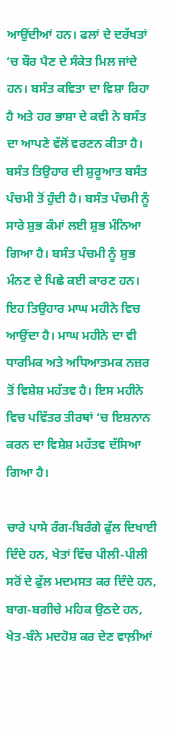ਆਉਂਦੀਆਂ ਹਨ। ਫਲਾਂ ਦੇ ਦਰੱਖਤਾਂ ‘ਚ ਬੌਰ ਪੈਣ ਦੇ ਸੰਕੇਤ ਮਿਲ ਜਾਂਦੇ ਹਨ। ਬਸੰਤ ਕਵਿਤਾ ਦਾ ਵਿਸ਼ਾ ਰਿਹਾ ਹੈ ਅਤੇ ਹਰ ਭਾਸ਼ਾ ਦੇ ਕਵੀ ਨੇ ਬਸੰਤ ਦਾ ਆਪਣੇ ਵੱਲੋਂ ਵਰਣਨ ਕੀਤਾ ਹੈ। ਬਸੰਤ ਤਿਉਹਾਰ ਦੀ ਸ਼ੁਰੂਆਤ ਬਸੰਤ ਪੰਚਮੀ ਤੋਂ ਹੁੰਦੀ ਹੈ। ਬਸੰਤ ਪੰਚਮੀ ਨੂੰ ਸਾਰੇ ਸ਼ੁਭ ਕੰਮਾਂ ਲਈ ਸ਼ੁਭ ਮੰਨਿਆ ਗਿਆ ਹੈ। ਬਸੰਤ ਪੰਚਮੀ ਨੂੰ ਸ਼ੁਭ ਮੰਨਣ ਦੇ ਪਿਛੇ ਕਈ ਕਾਰਣ ਹਨ। ਇਹ ਤਿਉਹਾਰ ਮਾਘ ਮਹੀਨੇ ਵਿਚ ਆਉਂਦਾ ਹੈ। ਮਾਘ ਮਹੀਨੇ ਦਾ ਵੀ ਧਾਰਮਿਕ ਅਤੇ ਅਧਿਆਤਮਕ ਨਜ਼ਰ ਤੋਂ ਵਿਸ਼ੇਸ਼ ਮਹੱਤਵ ਹੈ। ਇਸ ਮਹੀਨੇ ਵਿਚ ਪਵਿੱਤਰ ਤੀਰਥਾਂ ‘ਚ ਇਸ਼ਨਾਨ ਕਰਨ ਦਾ ਵਿਸ਼ੇਸ਼ ਮਹੱਤਵ ਦੱਸਿਆ ਗਿਆ ਹੈ।

ਚਾਰੇ ਪਾਸੇ ਰੰਗ-ਬਿਰੰਗੇ ਫੁੱਲ ਦਿਖਾਈ ਦਿੰਦੇ ਹਨ, ਖੇਤਾਂ ਵਿੱਚ ਪੀਲੀ-ਪੀਲੀ ਸਰੋਂ ਦੇ ਫੁੱਲ ਮਦਮਸਤ ਕਰ ਦਿੰਦੇ ਹਨ, ਬਾਗ-ਬਗੀਚੇ ਮਹਿਕ ਉਠਦੇ ਹਨ, ਖੇਤ-ਬੰਨੇ ਮਦਹੋਸ਼ ਕਰ ਦੇਣ ਵਾਲ਼ੀਆਂ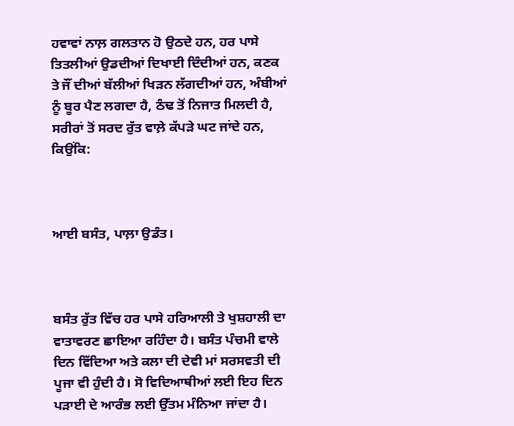ਹਵਾਵਾਂ ਨਾਲ਼ ਗਲਤਾਨ ਹੋ ਉਠਦੇ ਹਨ, ਹਰ ਪਾਸੇ ਤਿਤਲੀਆਂ ਉਡਦੀਆਂ ਦਿਖਾਈ ਦਿੰਦੀਆਂ ਹਨ, ਕਣਕ ਤੇ ਜੌਂ ਦੀਆਂ ਬੱਲੀਆਂ ਖਿੜਨ ਲੱਗਦੀਆਂ ਹਨ, ਅੰਬੀਆਂ ਨੂੰ ਬੂਰ ਪੈਣ ਲਗਦਾ ਹੈ, ਠੰਢ ਤੋਂ ਨਿਜਾਤ ਮਿਲਦੀ ਹੈ, ਸਰੀਰਾਂ ਤੋਂ ਸਰਦ ਰੁੱਤ ਵਾਲ਼ੇ ਕੱਪੜੇ ਘਟ ਜਾਂਦੇ ਹਨ, ਕਿਉਂਕਿ:



ਆਈ ਬਸੰਤ, ਪਾਲ਼ਾ ਉਡੰਤ।



ਬਸੰਤ ਰੁੱਤ ਵਿੱਚ ਹਰ ਪਾਸੇ ਹਰਿਆਲੀ ਤੇ ਖੁਸ਼ਹਾਲੀ ਦਾ ਵਾਤਾਵਰਣ ਛਾਇਆ ਰਹਿੰਦਾ ਹੈ। ਬਸੰਤ ਪੰਚਮੀ ਵਾਲੇ ਦਿਨ ਵਿੱਦਿਆ ਅਤੇ ਕਲਾ ਦੀ ਦੇਵੀ ਮਾਂ ਸਰਸਵਤੀ ਦੀ ਪੂਜਾ ਵੀ ਹੁੰਦੀ ਹੈ। ਸੋ ਵਿਦਿਆਥੀਆਂ ਲਈ ਇਹ ਦਿਨ ਪੜਾਈ ਦੇ ਆਰੰਭ ਲਈ ਉੱਤਮ ਮੰਨਿਆ ਜਾਂਦਾ ਹੈ।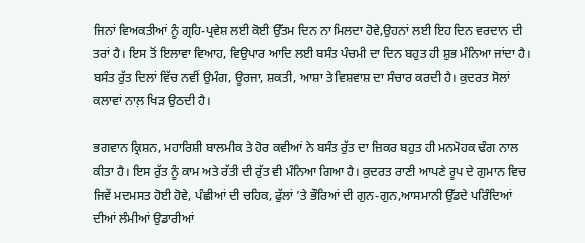ਜਿਨਾਂ ਵਿਅਕਤੀਆਂ ਨੂੰ ਗ੍ਰਹਿ-ਪ੍ਰਵੇਸ਼ ਲਈ ਕੋਈ ਉੱਤਮ ਦਿਨ ਨਾ ਮਿਲਦਾ ਹੋਵੇ,ਉਹਨਾਂ ਲਈ ਇਹ ਦਿਨ ਵਰਦਾਨ ਦੀ ਤਰਾਂ ਹੈ। ਇਸ ਤੋਂ ਇਲਾਵਾ ਵਿਆਹ, ਵਿਉਪਾਰ ਆਦਿ ਲਈ ਬਸੰਤ ਪੰਚਮੀ ਦਾ ਦਿਨ ਬਹੁਤ ਹੀ ਸ਼ੁਭ ਮੰਨਿਆ ਜਾਂਦਾ ਹੈ। ਬਸੰਤ ਰੁੱਤ ਦਿਲਾਂ ਵਿੱਚ ਨਵੀਂ ਉਮੰਗ, ਊਰਜਾ, ਸ਼ਕਤੀ, ਆਸ਼ਾ ਤੇ ਵਿਸ਼ਵਾਸ਼ ਦਾ ਸੰਚਾਰ ਕਰਦੀ ਹੈ। ਕੁਦਰਤ ਸੋਲਾਂ ਕਲਾਵਾਂ ਨਾਲ਼ ਖਿੜ ਉਠਦੀ ਹੈ।

ਭਗਵਾਨ ਕ੍ਰਿਸ਼ਨ, ਮਹਾਰਿਸ਼ੀ ਬਾਲਮੀਕ ਤੇ ਹੋਰ ਕਵੀਆਂ ਨੇ ਬਸੰਤ ਰੁੱਤ ਦਾ ਜ਼ਿਕਰ ਬਹੁਤ ਹੀ ਮਨਮੋਹਕ ਢੰਗ ਨਾਲ ਕੀਤਾ ਹੈ। ਇਸ ਰੁੱਤ ਨੂੰ ਕਾਮ ਅਤੇ ਰੱਤੀ ਦੀ ਰੁੱਤ ਵੀ ਮੰਨਿਆ ਗਿਆ ਹੈ। ਕੁਦਰਤ ਰਾਣੀ ਆਪਣੇ ਰੂਪ ਦੇ ਗੁਮਾਨ ਵਿਚ ਜਿਵੇਂ ਮਦਮਸਤ ਹੋਈ ਹੋਵੇ, ਪੰਛੀਆਂ ਦੀ ਚਹਿਕ, ਫੁੱਲਾਂ ’ਤੇ ਭੌਰਿਆਂ ਦੀ ਗੁਨ-ਗੁਨ,ਆਸਮਾਨੀ ਉੱਡਦੇ ਪਰਿੰਦਿਆਂ ਦੀਆਂ ਲੰਮੀਆਂ ਉਡਾਰੀਆਂ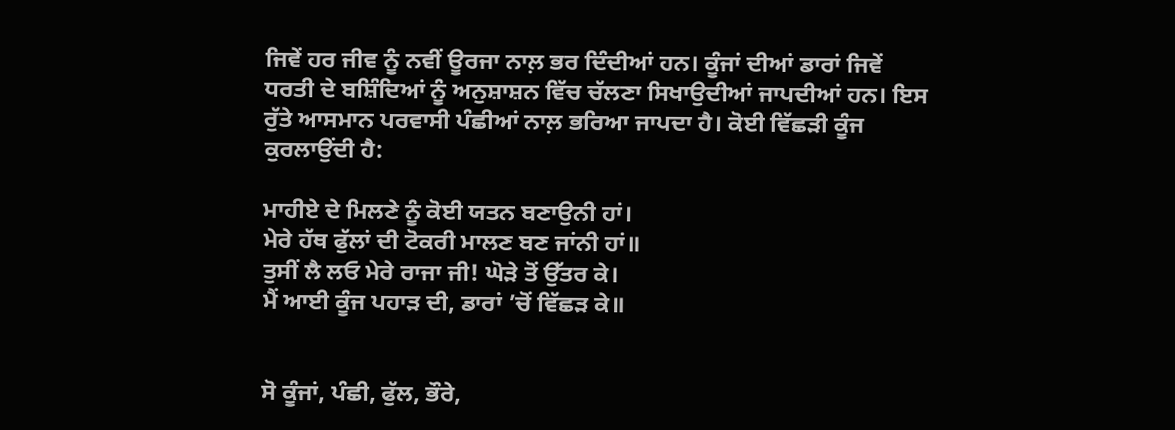ਜਿਵੇਂ ਹਰ ਜੀਵ ਨੂੰ ਨਵੀਂ ਊਰਜਾ ਨਾਲ਼ ਭਰ ਦਿੰਦੀਆਂ ਹਨ। ਕੂੰਜਾਂ ਦੀਆਂ ਡਾਰਾਂ ਜਿਵੇਂ ਧਰਤੀ ਦੇ ਬਸ਼ਿੰਦਿਆਂ ਨੂੰ ਅਨੁਸ਼ਾਸ਼ਨ ਵਿੱਚ ਚੱਲਣਾ ਸਿਖਾਉਦੀਆਂ ਜਾਪਦੀਆਂ ਹਨ। ਇਸ ਰੁੱਤੇ ਆਸਮਾਨ ਪਰਵਾਸੀ ਪੰਛੀਆਂ ਨਾਲ਼ ਭਰਿਆ ਜਾਪਦਾ ਹੈ। ਕੋਈ ਵਿੱਛੜੀ ਕੂੰਜ ਕੁਰਲਾਉਂਦੀ ਹੈ:

ਮਾਹੀਏ ਦੇ ਮਿਲਣੇ ਨੂੰ ਕੋਈ ਯਤਨ ਬਣਾਉਨੀ ਹਾਂ।
ਮੇਰੇ ਹੱਥ ਫੁੱਲਾਂ ਦੀ ਟੋਕਰੀ ਮਾਲਣ ਬਣ ਜਾਂਨੀ ਹਾਂ॥
ਤੁਸੀਂ ਲੈ ਲਓ ਮੇਰੇ ਰਾਜਾ ਜੀ! ਘੋੜੇ ਤੋਂ ਉੱਤਰ ਕੇ।
ਮੈਂ ਆਈ ਕੂੰਜ ਪਹਾੜ ਦੀ, ਡਾਰਾਂ ’ਚੋਂ ਵਿੱਛੜ ਕੇ॥


ਸੋ ਕੂੰਜਾਂ, ਪੰਛੀ, ਫੁੱਲ, ਭੌਰੇ,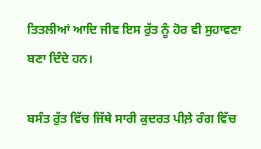ਤਿਤਲੀਆਂ ਆਦਿ ਜੀਵ ਇਸ ਰੁੱਤ ਨੂੰ ਹੋਰ ਵੀ ਸੁਹਾਵਣਾ ਬਣਾ ਦਿੰਦੇ ਹਨ।

ਬਸੰਤ ਰੁੱਤ ਵਿੱਚ ਜਿੱਥੇ ਸਾਰੀ ਕੁਦਰਤ ਪੀਲ਼ੇ ਰੰਗ ਵਿੱਚ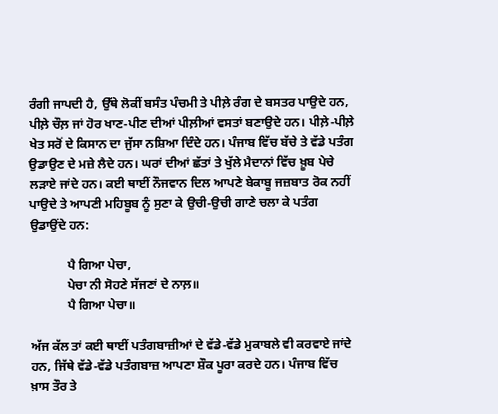ਰੰਗੀ ਜਾਪਦੀ ਹੈ, ਉੱਥੇ ਲੋਕੀਂ ਬਸੰਤ ਪੰਚਮੀ ਤੇ ਪੀਲ਼ੇ ਰੰਗ ਦੇ ਬਸਤਰ ਪਾਉਦੇ ਹਨ, ਪੀਲ਼ੇ ਚੌਲ਼ ਜਾਂ ਹੋਰ ਖਾਣ-ਪੀਣ ਦੀਆਂ ਪੀਲ਼ੀਆਂ ਵਸਤਾਂ ਬਣਾਉਦੇ ਹਨ। ਪੀਲ਼ੇ-ਪੀਲ਼ੇ ਖੇਤ ਸਰੋਂ ਦੇ ਕਿਸਾਨ ਦਾ ਜੁੱਸਾ ਨਸ਼ਿਆ ਦਿੰਦੇ ਹਨ। ਪੰਜਾਬ ਵਿੱਚ ਬੱਚੇ ਤੇ ਵੱਡੇ ਪਤੰਗ ਉਡਾਉਣ ਦੇ ਮਜ਼ੇ ਲੈਦੇ ਹਨ। ਘਰਾਂ ਦੀਆਂ ਛੱਤਾਂ ਤੇ ਖੁੱਲੇ ਮੈਦਾਨਾਂ ਵਿੱਚ ਖ਼ੂਬ ਪੇਚੇ ਲੜਾਏ ਜਾਂਦੇ ਹਨ। ਕਈ ਥਾਈਂ ਨੌਜਵਾਨ ਦਿਲ ਆਪਣੇ ਬੇਕਾਬੂ ਜਜ਼ਬਾਤ ਰੋਕ ਨਹੀਂ ਪਾਉਦੇ ਤੇ ਆਪਣੀ ਮਹਿਬੂਬ ਨੂੰ ਸੁਣਾ ਕੇ ਉਚੀ-ਉਚੀ ਗਾਣੇ ਚਲਾ ਕੇ ਪਤੰਗ ਉਡਾਉਂਦੇ ਹਨ:

            ਪੈ ਗਿਆ ਪੇਚਾ,
            ਪੇਚਾ ਨੀ ਸੋਹਣੇ ਸੱਜਣਾਂ ਦੇ ਨਾਲ਼॥
            ਪੈ ਗਿਆ ਪੇਚਾ॥

ਅੱਜ ਕੱਲ ਤਾਂ ਕਈ ਥਾਈਂ ਪਤੰਗਬਾਜ਼ੀਆਂ ਦੇ ਵੱਡੇ-ਵੱਡੇ ਮੁਕਾਬਲੇ ਵੀ ਕਰਵਾਏ ਜਾਂਦੇ ਹਨ, ਜਿੱਥੇ ਵੱਡੇ-ਵੱਡੇ ਪਤੰਗਬਾਜ਼ ਆਪਣਾ ਸ਼ੌਕ ਪੂਰਾ ਕਰਦੇ ਹਨ। ਪੰਜਾਬ ਵਿੱਚ ਖ਼ਾਸ ਤੌਰ ਤੇ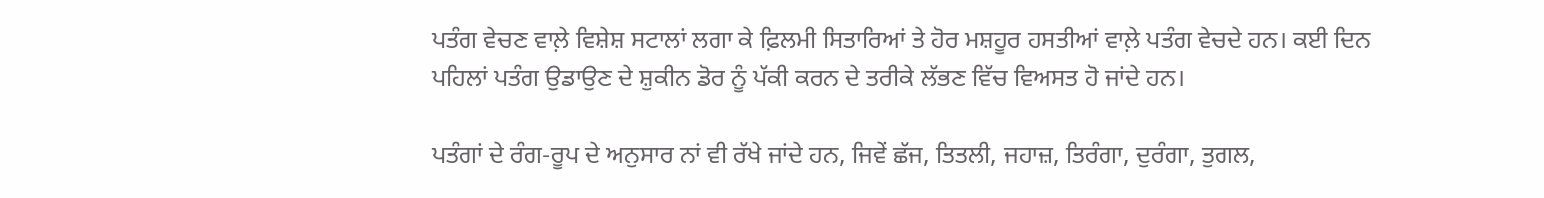ਪਤੰਗ ਵੇਚਣ ਵਾਲ਼ੇ ਵਿਸ਼ੇਸ਼ ਸਟਾਲਾਂ ਲਗਾ ਕੇ ਫ਼ਿਲਮੀ ਸਿਤਾਰਿਆਂ ਤੇ ਹੋਰ ਮਸ਼ਹੂਰ ਹਸਤੀਆਂ ਵਾਲ਼ੇ ਪਤੰਗ ਵੇਚਦੇ ਹਨ। ਕਈ ਦਿਨ ਪਹਿਲਾਂ ਪਤੰਗ ਉਡਾਉਣ ਦੇ ਸ਼ੁਕੀਨ ਡੋਰ ਨੂੰ ਪੱਕੀ ਕਰਨ ਦੇ ਤਰੀਕੇ ਲੱਭਣ ਵਿੱਚ ਵਿਅਸਤ ਹੋ ਜਾਂਦੇ ਹਨ।

ਪਤੰਗਾਂ ਦੇ ਰੰਗ-ਰੂਪ ਦੇ ਅਨੁਸਾਰ ਨਾਂ ਵੀ ਰੱਖੇ ਜਾਂਦੇ ਹਨ, ਜਿਵੇਂ ਛੱਜ, ਤਿਤਲੀ, ਜਹਾਜ਼, ਤਿਰੰਗਾ, ਦੁਰੰਗਾ, ਤੁਗਲ,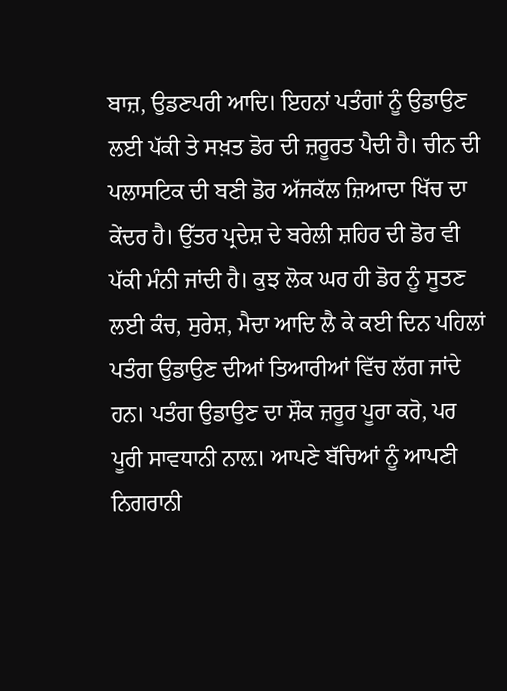ਬਾਜ਼, ਉਡਣਪਰੀ ਆਦਿ। ਇਹਨਾਂ ਪਤੰਗਾਂ ਨੂੰ ਉਡਾਉਣ ਲਈ ਪੱਕੀ ਤੇ ਸਖ਼ਤ ਡੋਰ ਦੀ ਜ਼ਰੂਰਤ ਪੈਦੀ ਹੈ। ਚੀਨ ਦੀ ਪਲਾਸਟਿਕ ਦੀ ਬਣੀ ਡੋਰ ਅੱਜਕੱਲ ਜ਼ਿਆਦਾ ਖਿੱਚ ਦਾ ਕੇਂਦਰ ਹੈ। ਉੱਤਰ ਪ੍ਰਦੇਸ਼ ਦੇ ਬਰੇਲੀ ਸ਼ਹਿਰ ਦੀ ਡੋਰ ਵੀ ਪੱਕੀ ਮੰਨੀ ਜਾਂਦੀ ਹੈ। ਕੁਝ ਲੋਕ ਘਰ ਹੀ ਡੋਰ ਨੂੰ ਸੂਤਣ ਲਈ ਕੰਚ, ਸੁਰੇਸ਼, ਮੈਦਾ ਆਦਿ ਲੈ ਕੇ ਕਈ ਦਿਨ ਪਹਿਲਾਂ ਪਤੰਗ ਉਡਾਉਣ ਦੀਆਂ ਤਿਆਰੀਆਂ ਵਿੱਚ ਲੱਗ ਜਾਂਦੇ ਹਨ। ਪਤੰਗ ਉਡਾਉਣ ਦਾ ਸ਼ੌਕ ਜ਼ਰੂਰ ਪੂਰਾ ਕਰੋ, ਪਰ ਪੂਰੀ ਸਾਵਧਾਨੀ ਨਾਲ਼। ਆਪਣੇ ਬੱਚਿਆਂ ਨੂੰ ਆਪਣੀ ਨਿਗਰਾਨੀ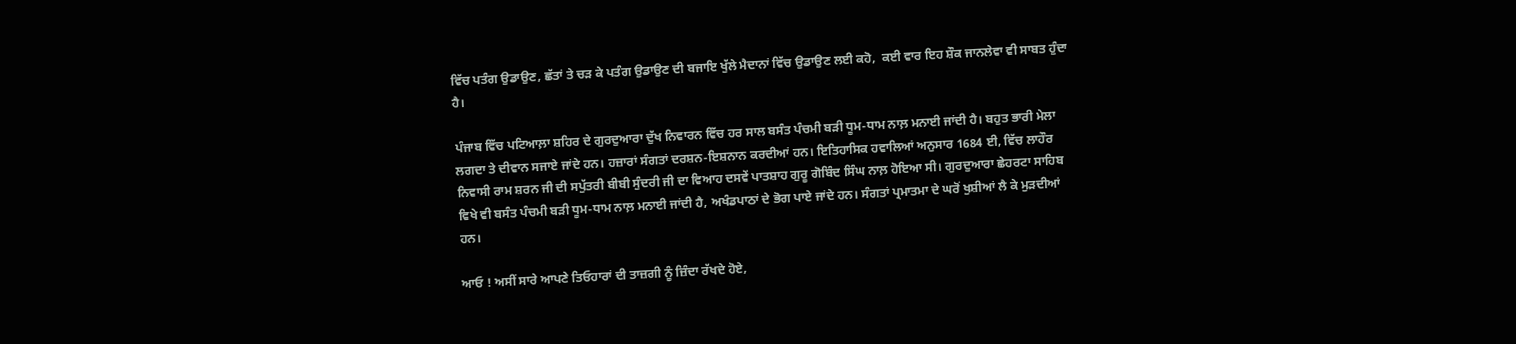ਵਿੱਚ ਪਤੰਗ ਉਡਾਉਣ, ਛੱਤਾਂ ਤੇ ਚੜ ਕੇ ਪਤੰਗ ਉਡਾਉਣ ਦੀ ਬਜਾਇ ਖੁੱਲੇ ਮੈਦਾਨਾਂ ਵਿੱਚ ਉਡਾਉਣ ਲਈ ਕਹੋ,  ਕਈ ਵਾਰ ਇਹ ਸ਼ੌਕ ਜਾਨਲੇਵਾ ਵੀ ਸਾਬਤ ਹੁੰਦਾ ਹੈ।

ਪੰਜਾਬ ਵਿੱਚ ਪਟਿਆਲ਼ਾ ਸ਼ਹਿਰ ਦੇ ਗੁਰਦੁਆਰਾ ਦੁੱਖ ਨਿਵਾਰਨ ਵਿੱਚ ਹਰ ਸਾਲ ਬਸੰਤ ਪੰਚਮੀ ਬੜੀ ਧੂਮ-ਧਾਮ ਨਾਲ਼ ਮਨਾਈ ਜਾਂਦੀ ਹੈ। ਬਹੁਤ ਭਾਰੀ ਮੇਲਾ ਲਗਦਾ ਤੇ ਦੀਵਾਨ ਸਜਾਏ ਜਾਂਦੇ ਹਨ। ਹਜ਼ਾਰਾਂ ਸੰਗਤਾਂ ਦਰਸ਼ਨ-ਇਸ਼ਨਾਨ ਕਰਦੀਆਂ ਹਨ। ਇਤਿਹਾਸਿਕ ਹਵਾਲਿਆਂ ਅਨੁਸਾਰ 1684 ਈ, ਵਿੱਚ ਲਾਹੌਰ ਨਿਵਾਸੀ ਰਾਮ ਸ਼ਰਨ ਜੀ ਦੀ ਸਪੁੱਤਰੀ ਬੀਬੀ ਸੁੰਦਰੀ ਜੀ ਦਾ ਵਿਆਹ ਦਸਵੇਂ ਪਾਤਸ਼ਾਹ ਗੁਰੂ ਗੋਬਿੰਦ ਸਿੰਘ ਨਾਲ਼ ਹੋਇਆ ਸੀ। ਗੁਰਦੁਆਰਾ ਛੇਹਰਟਾ ਸਾਹਿਬ ਵਿਖੇ ਵੀ ਬਸੰਤ ਪੰਚਮੀ ਬੜੀ ਧੂਮ-ਧਾਮ ਨਾਲ਼ ਮਨਾਈ ਜਾਂਦੀ ਹੈ, ਅਖੰਡਪਾਠਾਂ ਦੇ ਭੋਗ ਪਾਏ ਜਾਂਦੇ ਹਨ। ਸੰਗਤਾਂ ਪ੍ਰਮਾਤਮਾ ਦੇ ਘਰੋਂ ਖੁਸ਼ੀਆਂ ਲੈ ਕੇ ਮੁੜਦੀਆਂ ਹਨ।

ਆਓ ! ਅਸੀਂ ਸਾਰੇ ਆਪਣੇ ਤਿਓਹਾਰਾਂ ਦੀ ਤਾਜ਼ਗੀ ਨੂੰ ਜ਼ਿੰਦਾ ਰੱਖਦੇ ਹੋਏ,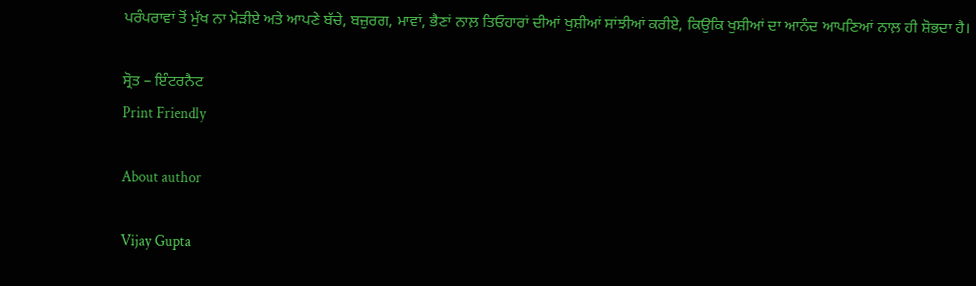ਪਰੰਪਰਾਵਾਂ ਤੋਂ ਮੁੱਖ ਨਾ ਮੋੜੀਏ ਅਤੇ ਆਪਣੇ ਬੱਚੇ, ਬਜ਼ੁਰਗ, ਮਾਵਾਂ, ਭੈਣਾਂ ਨਾਲ਼ ਤਿਓਹਾਰਾਂ ਦੀਆਂ ਖੁਸ਼ੀਆਂ ਸਾਂਝੀਆਂ ਕਰੀਏ, ਕਿਉਕਿ ਖੁਸ਼ੀਆਂ ਦਾ ਆਨੰਦ ਆਪਣਿਆਂ ਨਾਲ਼ ਹੀ ਸ਼ੋਭਦਾ ਹੈ।

ਸ੍ਰੋਤ – ਇੰਟਰਨੈਟ
Print Friendly

About author

Vijay Gupta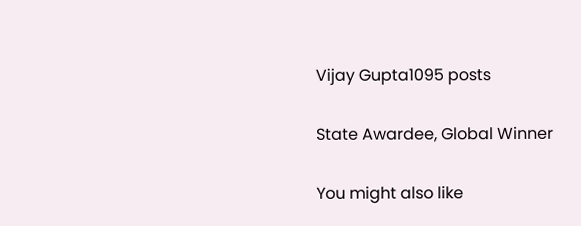Vijay Gupta1095 posts

State Awardee, Global Winner

You might also like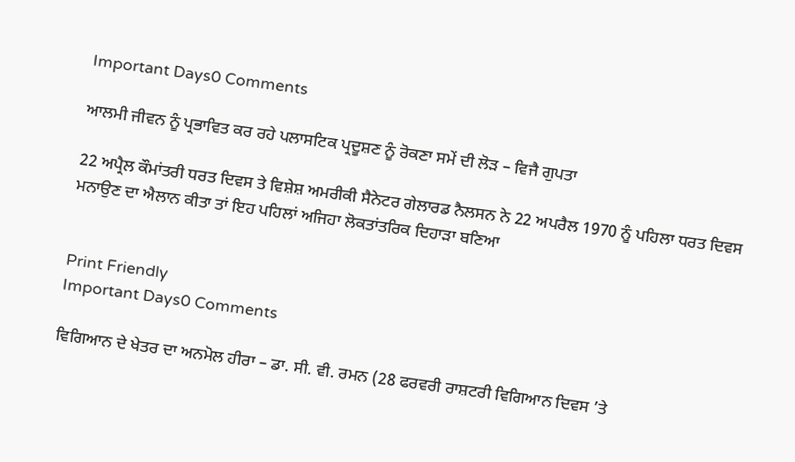Important Days0 Comments

ਆਲਮੀ ਜੀਵਨ ਨੂੰ ਪ੍ਰਭਾਵਿਤ ਕਰ ਰਹੇ ਪਲਾਸਟਿਕ ਪ੍ਰਦੂਸ਼ਣ ਨੂੰ ਰੋਕਣਾ ਸਮੇਂ ਦੀ ਲੋੜ – ਵਿਜੈ ਗੁਪਤਾ

22 ਅਪ੍ਰੈਲ ਕੌਮਾਂਤਰੀ ਧਰਤ ਦਿਵਸ ਤੇ ਵਿਸ਼ੇਸ਼ ਅਮਰੀਕੀ ਸੈਨੇਟਰ ਗੇਲਾਰਡ ਨੈਲਸਨ ਨੇ 22 ਅਪਰੈਲ 1970 ਨੂੰ ਪਹਿਲਾ ਧਰਤ ਦਿਵਸ ਮਨਾਉਣ ਦਾ ਐਲਾਨ ਕੀਤਾ ਤਾਂ ਇਹ ਪਹਿਲਾਂ ਅਜਿਹਾ ਲੋਕਤਾਂਤਰਿਕ ਦਿਹਾੜਾ ਬਣਿਆ


Print Friendly
Important Days0 Comments

ਵਿਗਿਆਨ ਦੇ ਖੇਤਰ ਦਾ ਅਨਮੋਲ ਹੀਰਾ – ਡਾ. ਸੀ. ਵੀ. ਰਮਨ (28 ਫਰਵਰੀ ਰਾਸ਼ਟਰੀ ਵਿਗਿਆਨ ਦਿਵਸ ’ਤੇ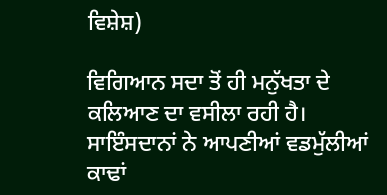ਵਿਸ਼ੇਸ਼)

ਵਿਗਿਆਨ ਸਦਾ ਤੋਂ ਹੀ ਮਨੁੱਖਤਾ ਦੇ ਕਲਿਆਣ ਦਾ ਵਸੀਲਾ ਰਹੀ ਹੈ। ਸਾਇੰਸਦਾਨਾਂ ਨੇ ਆਪਣੀਆਂ ਵਡਮੁੱਲੀਆਂ ਕਾਢਾਂ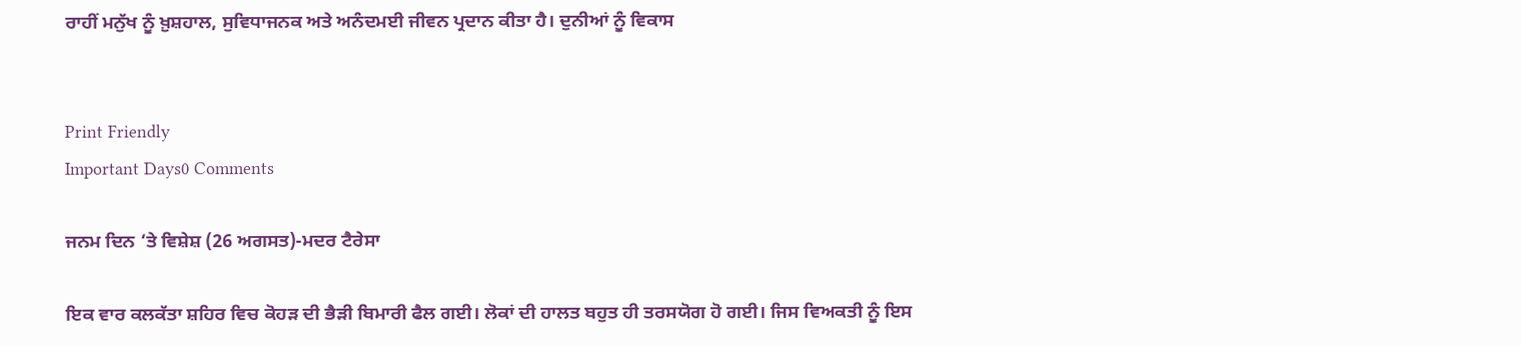ਰਾਹੀਂ ਮਨੁੱਖ ਨੂੰ ਖ਼ੁਸ਼ਹਾਲ, ਸੁਵਿਧਾਜਨਕ ਅਤੇ ਅਨੰਦਮਈ ਜੀਵਨ ਪ੍ਰਦਾਨ ਕੀਤਾ ਹੈ। ਦੁਨੀਆਂ ਨੂੰ ਵਿਕਾਸ


Print Friendly
Important Days0 Comments

ਜਨਮ ਦਿਨ ‘ਤੇ ਵਿਸ਼ੇਸ਼ (26 ਅਗਸਤ)-ਮਦਰ ਟੈਰੇਸਾ

ਇਕ ਵਾਰ ਕਲਕੱਤਾ ਸ਼ਹਿਰ ਵਿਚ ਕੋਹੜ ਦੀ ਭੈੜੀ ਬਿਮਾਰੀ ਫੈਲ ਗਈ। ਲੋਕਾਂ ਦੀ ਹਾਲਤ ਬਹੁਤ ਹੀ ਤਰਸਯੋਗ ਹੋ ਗਈ। ਜਿਸ ਵਿਅਕਤੀ ਨੂੰ ਇਸ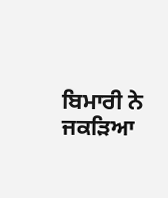ਬਿਮਾਰੀ ਨੇ ਜਕੜਿਆ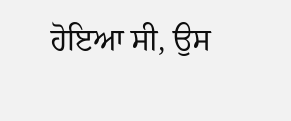ਹੋਇਆ ਸੀ, ਉਸ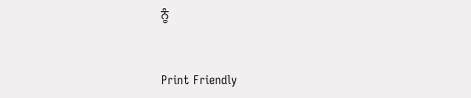ਨੂੰ


Print Friendly